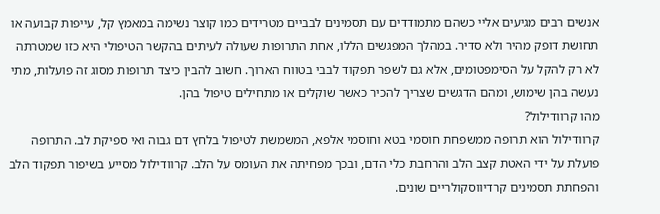אנשים רבים מגיעים אליי כשהם מתמודדים עם תסמינים לבביים מטרידים כמו קוצר נשימה במאמץ קל, עייפות קבועה או תחושת דופק מהיר ולא סדיר. במהלך המפגשים הללו, אחת התרופות שעולה לעיתים בהקשר הטיפולי היא כזו שמטרתה לא רק להקל על הסימפטומים, אלא גם לשפר תפקוד לבבי בטווח הארוך. חשוב להבין כיצד תרופות מסוג זה פועלות, מתי נעשה בהן שימוש, ומהם הדגשים שצריך להכיר כאשר שוקלים או מתחילים טיפול בהן.
מהו קרוודילול?
קרוודילול הוא תרופה ממשפחת חוסמי בטא וחוסמי אלפא, המשמשת לטיפול בלחץ דם גבוה ואי ספיקת לב. התרופה פועלת על ידי האטת קצב הלב והרחבת כלי הדם, ובכך מפחיתה את העומס על הלב. קרוודילול מסייע בשיפור תפקוד הלב והפחתת תסמינים קרדיווסקולריים שונים.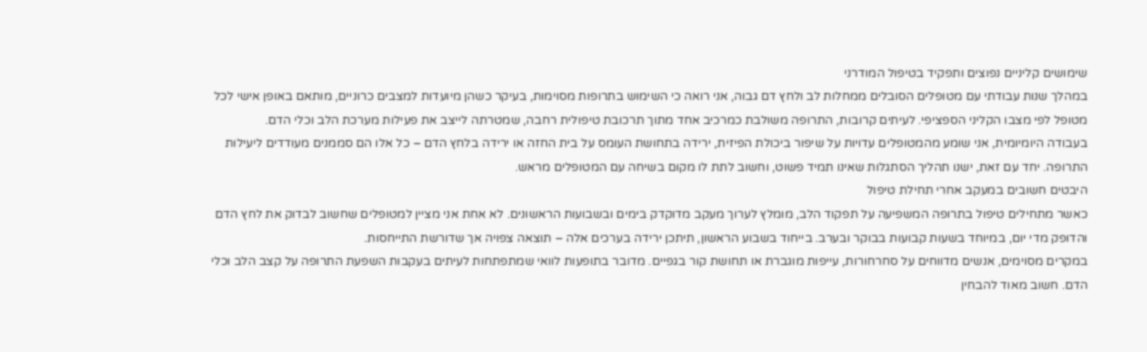שימושים קליניים נפוצים ותפקיד בטיפול המודרני
במהלך שנות עבודתי עם מטופלים הסובלים ממחלות לב ולחץ דם גבוה, אני רואה כי השימוש בתרופות מסוימות, בעיקר כשהן מיועדות למצבים כרוניים, מותאם באופן אישי לכל מטופל לפי מצבו הקליני הספציפי. לעיתים קרובות, התרופה משולבת כמרכיב אחד מתוך תרכובת טיפולית רחבה, שמטרתה לייצב את פעילות מערכת הלב וכלי הדם.
בעבודה היומיומית, אני שומע מהמטופלים עדויות על שיפור ביכולת הפיזית, ירידה בתחושת העומס על בית החזה או ירידה בלחץ הדם – כל אלו הם סממנים מעודדים ליעילות התרופה. יחד עם זאת, ישנו תהליך הסתגלות שאינו תמיד פשוט, וחשוב לתת לו מקום בשיחה עם המטופלים מראש.
היבטים חשובים במעקב אחרי תחילת טיפול
כאשר מתחילים טיפול בתרופה המשפיעה על תפקוד הלב, מומלץ לערוך מעקב מדוקדק בימים ובשבועות הראשונים. לא אחת אני מציין למטופלים שחשוב לבדוק את לחץ הדם והדופק מדי יום, במיוחד בשעות קבועות בבוקר ובערב. בייחוד בשבוע הראשון, תיתכן ירידה בערכים אלה – תוצאה צפויה אך שדורשת התייחסות.
במקרים מסוימים, אנשים מדווחים על סחרחורות, עייפות מוגברת או תחושת קור בגפיים. מדובר בתופעות לוואי שמתפתחות לעיתים בעקבות השפעת התרופה על קצב הלב וכלי הדם. חשוב מאוד להבחין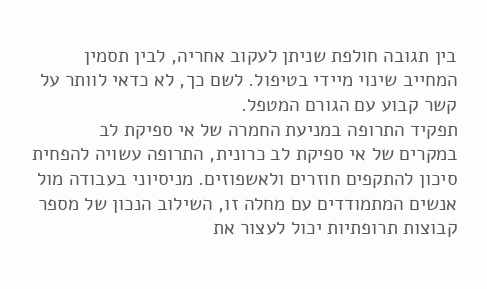בין תגובה חולפת שניתן לעקוב אחריה, לבין תסמין המחייב שינוי מיידי בטיפול. לשם כך, לא כדאי לוותר על קשר קבוע עם הגורם המטפל.
תפקיד התרופה במניעת החמרה של אי ספיקת לב
במקרים של אי ספיקת לב כרונית, התרופה עשויה להפחית סיכון להתקפים חוזרים ולאשפוזים. מניסיוני בעבודה מול אנשים המתמודדים עם מחלה זו, השילוב הנכון של מספר קבוצות תרופתיות יכול לעצור את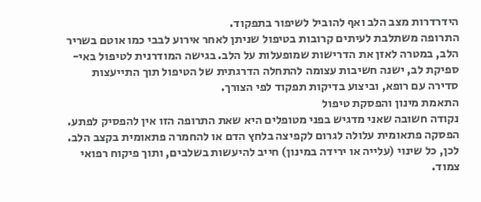הידרדרות מצב הלב ואף להוביל לשיפור בתפקוד.
התרופה משתלבת לעיתים קרובות בטיפול שניתן לאחר אירוע לבבי כמו אוטם בשריר הלב, במטרה לאזן את הדרישות שמופעלות על הלב. בגישה המודרנית לטיפול באי-ספיקת לב, ישנה חשיבות עצומה להתחלה הדרגתית של הטיפול תוך התייעצות סדירה עם רופא, וביצוע בדיקות תפקוד לפי הצורך.
התאמת מינון והפסקת טיפול
נקודה חשובה שאני מדגיש בפני מטופלים היא שאת התרופה הזו אין להפסיק לפתע. הפסקה פתאומית עלולה לגרום לקפיצה בלחץ הדם או להחמרה פתאומית בקצב הלב. לכן, כל שינוי (עלייה או ירידה במינון) חייב להיעשות בשלבים, ותוך פיקוח רפואי צמוד.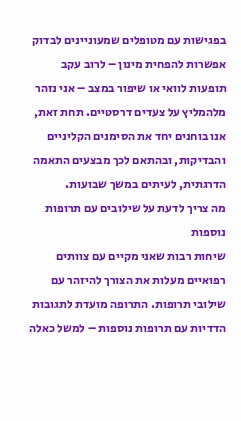בפגישות עם מטופלים שמעוניינים לבדוק אפשרות להפחית מינון – לרוב עקב תופעות לוואי או שיפור במצב – אני נזהר מלהמליץ על צעדים דרסטיים. תחת זאת, אנו בוחנים יחד את הסימנים הקליניים והבדיקות, ובהתאם לכך מבצעים התאמה הדרגתית, לעיתים במשך שבועות.
מה צריך לדעת על שילובים עם תרופות נוספות
שיחות רבות שאני מקיים עם צוותים רפואיים מעלות את הצורך להיזהר עם שילובי תרופות. התרופה מועדת לתגובות הדדיות עם תרופות נוספות – למשל כאלה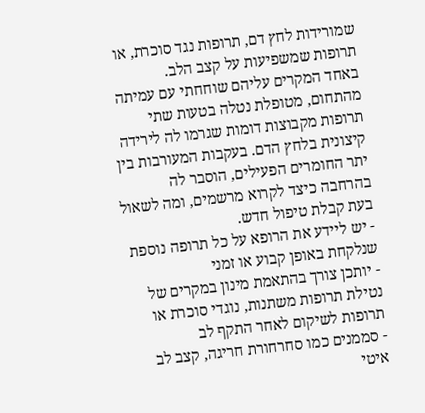שמורידות לחץ דם, תרופות נגד סוכרת, או תרופות שמשפיעות על קצב הלב.
באחד המקרים עליהם שוחחתי עם עמיתה מהתחום, מטופלת נטלה בטעות שתי תרופות מקבוצות דומות שגרמו לה לירידה קיצונית בלחץ הדם. בעקבות המעורבות בין יתר החומרים הפעילים, הוסבר לה בהרחבה כיצד לקרוא מרשמים, ומה לשאול בעת קבלת טיפול חדש.
- יש ליידע את הרופא על כל תרופה נוספת שנלקחת באופן קבוע או זמני
- יותכן צורך בהתאמת מינון במקרים של נטילת תרופות משתנות, נוגדי סוכרת או תרופות לשיקום לאחר התקף לב
- סממנים כמו סחרחורת חריגה, קצב לב איטי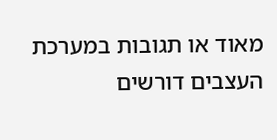מאוד או תגובות במערכת העצבים דורשים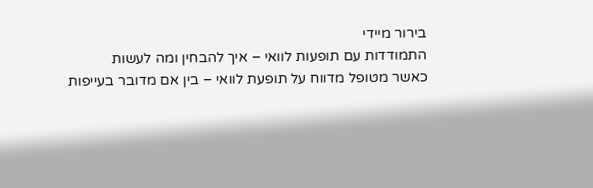בירור מיידי
התמודדות עם תופעות לוואי – איך להבחין ומה לעשות
כאשר מטופל מדווח על תופעת לוואי – בין אם מדובר בעייפות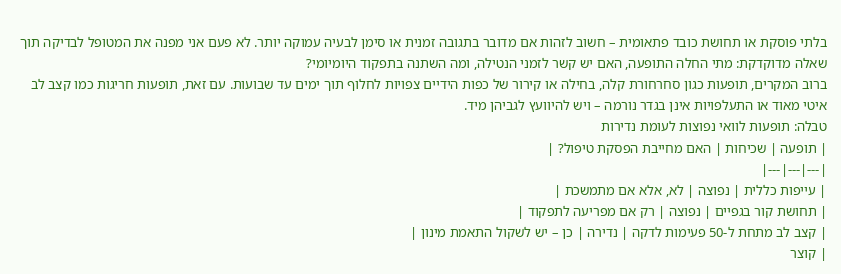בלתי פוסקת או תחושת כובד פתאומית – חשוב לזהות אם מדובר בתגובה זמנית או סימן לבעיה עמוקה יותר. לא פעם אני מפנה את המטופל לבדיקה תוך שאלה מדוקדקת: מתי החלה התופעה, האם יש קשר לזמני הנטילה, ומה השתנה בתפקוד היומיומי?
ברוב המקרים, תופעות כגון סחרחורת קלה, בחילה או קירור של כפות הידיים צפויות לחלוף תוך ימים עד שבועות. עם זאת, תופעות חריגות כמו קצב לב איטי מאוד או התעלפויות אינן בגדר נורמה – ויש להיוועץ לגביהן מיד.
טבלה: תופעות לוואי נפוצות לעומת נדירות
| תופעה | שכיחות | האם מחייבת הפסקת טיפול? |
|---|---|---|
| עייפות כללית | נפוצה | לא, אלא אם מתמשכת |
| תחושת קור בגפיים | נפוצה | רק אם מפריעה לתפקוד |
| קצב לב מתחת ל-50 פעימות לדקה | נדירה | כן – יש לשקול התאמת מינון |
| קוצר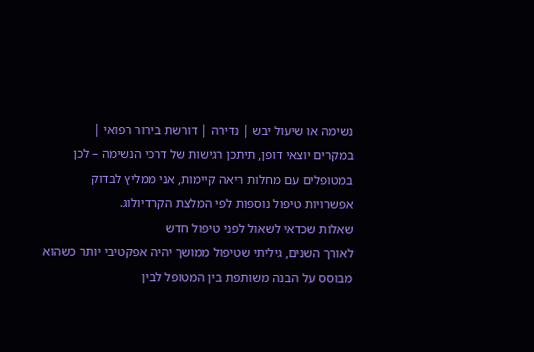נשימה או שיעול יבש | נדירה | דורשת בירור רפואי |
במקרים יוצאי דופן, תיתכן רגישות של דרכי הנשימה – לכן במטופלים עם מחלות ריאה קיימות, אני ממליץ לבדוק אפשרויות טיפול נוספות לפי המלצת הקרדיולוג.
שאלות שכדאי לשאול לפני טיפול חדש
לאורך השנים, גיליתי שטיפול ממושך יהיה אפקטיבי יותר כשהוא מבוסס על הבנה משותפת בין המטופל לבין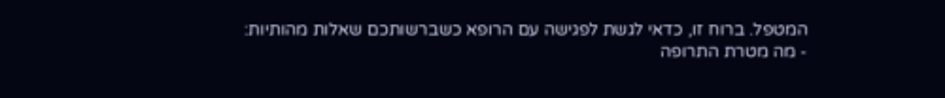המטפל. ברוח זו, כדאי לגשת לפגישה עם הרופא כשברשותכם שאלות מהותיות:
- מה מטרת התרופה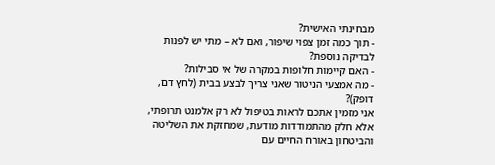מבחינתי האישית?
- תוך כמה זמן צפוי שיפור, ואם לא – מתי יש לפנות לבדיקה נוספת?
- האם קיימות חלופות במקרה של אי סבילות?
- מה אמצעי הניטור שאני צריך לבצע בבית (לחץ דם, דופק)?
אני מזמין אתכם לראות בטיפול לא רק אלמנט תרופתי, אלא חלק מהתמודדות מודעת, שמחזקת את השליטה והביטחון באורח החיים עם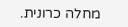מחלה כרונית.